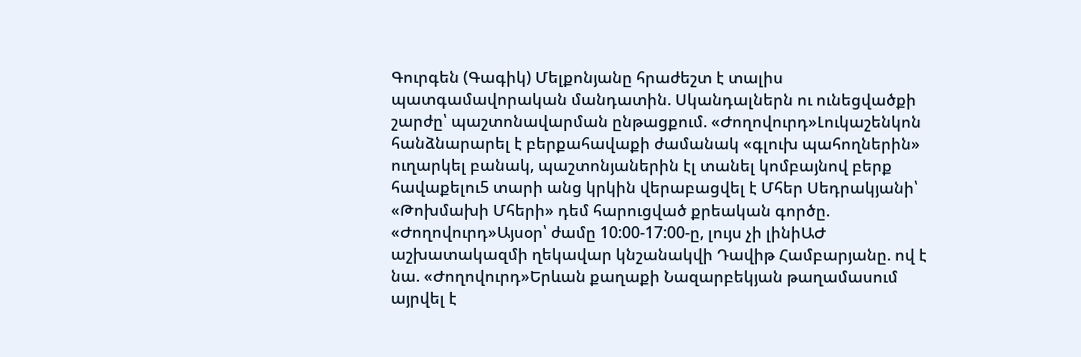Գուրգեն (Գագիկ) Մելքոնյանը հրաժեշտ է տալիս պատգամավորական մանդատին. Սկանդալներն ու ունեցվածքի շարժը՝ պաշտոնավարման ընթացքում. «Ժողովուրդ»Լուկաշենկոն հանձնարարել է բերքահավաքի ժամանակ «գլուխ պահողներին» ուղարկել բանակ, պաշտոնյաներին էլ տանել կոմբայնով բերք հավաքելու5 տարի անց կրկին վերաբացվել է Մհեր Սեդրակյանի՝ «Թոխմախի Մհերի» դեմ հարուցված քրեական գործը. «Ժողովուրդ»Այսօր՝ ժամը 10:00-17:00-ը, լույս չի լինիԱԺ աշխատակազմի ղեկավար կնշանակվի Դավիթ Համբարյանը. ով է նա. «Ժողովուրդ»Երևան քաղաքի Նազարբեկյան թաղամասում այրվել է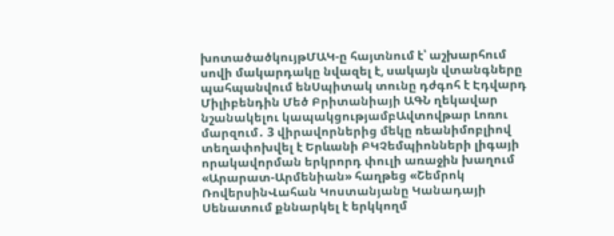խոտածածկույթՄԱԿ-ը հայտնում է՝ աշխարհում սովի մակարդակը նվազել է, սակայն վտանգները պահպանվում ենՍպիտակ տունը դժգոհ է Էդվարդ Միլիբենդին Մեծ Բրիտանիայի ԱԳՆ ղեկավար նշանակելու կապակցությամբԱվտովթար Լոռու մարզում․ 3 վիրավորներից մեկը ռեանիմոբլիով տեղափոխվել է Երևանի ԲԿՉեմպիոնների լիգայի որակավորման երկրորդ փուլի առաջին խաղում «Արարատ-Արմենիան» հաղթեց «Շեմրոկ ՌովերսինՎահան Կոստանյանը Կանադայի Սենատում քննարկել է երկկողմ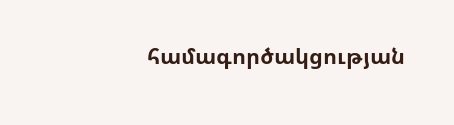համագործակցության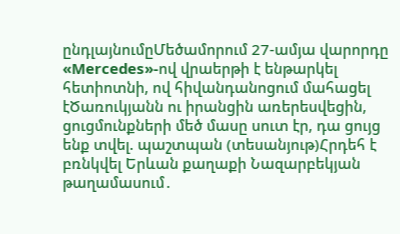ընդլայնումըՄեծամորում 27-ամյա վարորդը «Mercedes»-ով վրաերթի է ենթարկել հետիոտնի, ով հիվանդանոցում մահացել էԾառուկյանն ու իրանցին առերեսվեցին, ցուցմունքների մեծ մասը սուտ էր, դա ցույց ենք տվել. պաշտպան (տեսանյութ)Հրդեհ է բռնկվել Երևան քաղաքի Նազարբեկյան թաղամասում․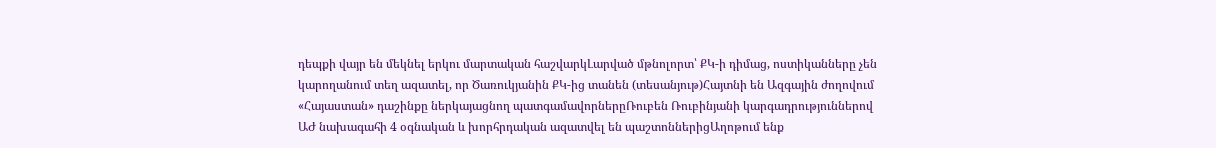դեպքի վայր են մեկնել երկու մարտական հաշվարկԼարված մթնոլորտ՝ ՔԿ-ի դիմաց, ոստիկանները չեն կարողանում տեղ ազատել, որ Ծառուկյանին ՔԿ-ից տանեն (տեսանյութ)Հայտնի են Ազգային ժողովում «Հայաստան» դաշինքը ներկայացնող պատգամավորներըՌուբեն Ռուբինյանի կարգադրություններով ԱԺ նախագահի 4 օգնական և խորհրդական ազատվել են պաշտոններիցԱղոթում ենք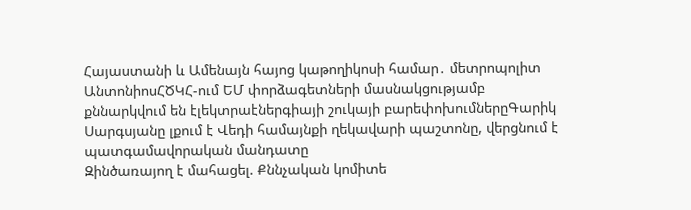Հայաստանի և Ամենայն հայոց կաթողիկոսի համար․ մետրոպոլիտ ԱնտոնիոսՀԾԿՀ-ում ԵՄ փորձագետների մասնակցությամբ քննարկվում են էլեկտրաէներգիայի շուկայի բարեփոխումներըԳարիկ Սարգսյանը լքում է Վեդի համայնքի ղեկավարի պաշտոնը, վերցնում է պատգամավորական մանդատը
Զինծառայող է մահացել. Քննչական կոմիտե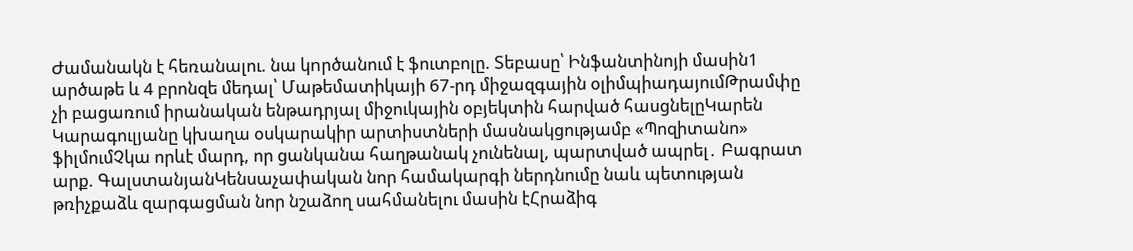Ժամանակն է հեռանալու. նա կnրծանում է ֆուտբոլը. Տեբասը՝ Ինֆանտինոյի մասին1 արծաթե և 4 բրոնզե մեդալ՝ Մաթեմատիկայի 67-րդ միջազգային օլիմպիադայումԹրամփը չի բացառում իրանական ենթադրյալ միջուկային օբյեկտին հարված հասցնելըԿարեն Կարագուլյանը կխաղա օսկարակիր արտիստների մասնակցությամբ «Պոզիտանո» ֆիլմումՉկա որևէ մարդ, որ ցանկանա հաղթանակ չունենալ, պարտված ապրել․ Բագրատ արք. ԳալստանյանԿենսաչափական նոր համակարգի ներդնումը նաև պետության թռիչքաձև զարգացման նոր նշաձող սահմանելու մասին էՀրաձիգ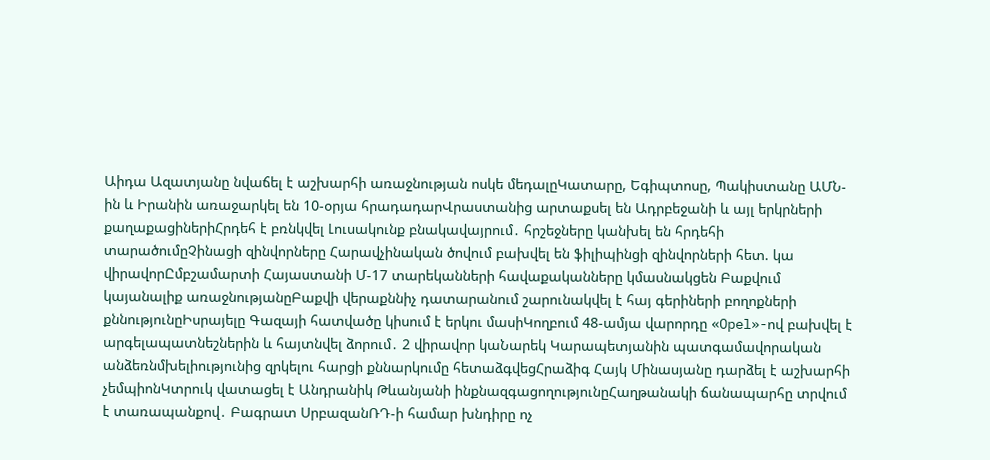Աիդա Ազատյանը նվաճել է աշխարհի առաջնության ոսկե մեդալըԿատարը, Եգիպտոսը, Պակիստանը ԱՄՆ-ին և Իրանին առաջարկել են 10-օրյա հրադադարՎրաստանից արտաքսել են Ադրբեջանի և այլ երկրների քաղաքացիներիՀրդեհ է բռնկվել Լուսակունք բնակավայրում․ հրշեջները կանխել են հրդեհի տարածումըՉինացի զինվորները Հարավչինական ծովում բախվել են ֆիլիպինցի զինվորների հետ. կա վիրավորԸմբշամարտի Հայաստանի Մ-17 տարեկանների հավաքականները կմասնակցեն Բաքվում կայանալիք առաջնությանըԲաքվի վերաքննիչ դատարանում շարունակվել է հայ գերիների բողոքների քննությունըԻսրայելը Գազայի հատվածը կիսում է երկու մասիԿողբում 48-ամյա վարորդը «Opel»-ով բախվել է արգելապատնեշներին և հայտնվել ձորում․ 2 վիրավոր կաՆարեկ Կարապետյանին պատգամավորական անձեռնմխելիությունից զրկելու հարցի քննարկումը հետաձգվեցՀրաձիգ Հայկ Մինասյանը դարձել է աշխարհի չեմպիոնԿտրուկ վատացել է Անդրանիկ Թևանյանի ինքնազգացողությունըՀաղթանակի ճանապարհը տրվում է տառապանքով․ Բագրատ ՍրբազանՌԴ-ի համար խնդիրը ոչ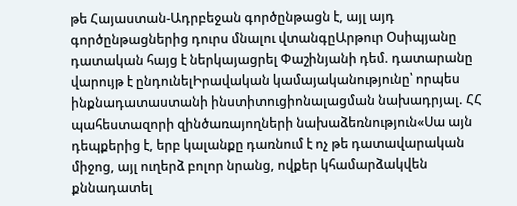թե Հայաստան-Ադրբեջան գործընթացն է, այլ այդ գործընթացներից դուրս մնալու վտանգըԱրթուր Օսիպյանը դատական հայց է ներկայացրել Փաշինյանի դեմ. դատարանը վարույթ է ընդունելԻրավական կամայականությունը՝ որպես ինքնադատաստանի ինստիտուցիոնալացման նախադրյալ. ՀՀ պահեստազորի զինծառայողների նախաձեռնություն«Սա այն դեպքերից է, երբ կալանքը դառնում է ոչ թե դատավարական միջոց, այլ ուղերձ բոլոր նրանց, ովքեր կհամարձակվեն քննադատել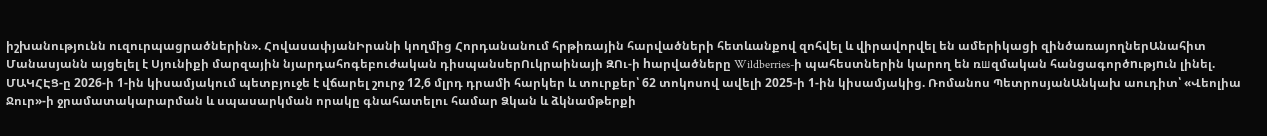իշխանությունն ուզուրպացրածներին». ՀովասափյանԻրանի կողմից Հորդանանում հրթիռային հարվածների հետևանքով զոհվել և վիրավորվել են ամերիկացի զինծառայողներԱնահիտ Մանասյանն այցելել է Սյունիքի մարզային նյարդահոգեբուժական դիսպանսերՈւկրաինայի ԶՈւ-ի hարվածները Wildberries-ի պահեստներին կարող են ռшզմական հանցագործnւթյnւն լինել. ՄԱԿՀԷՑ-ը 2026-ի 1-ին կիսամյակում պետբյուջե է վճարել շուրջ 12,6 մլրդ դրամի հարկեր և տուրքեր՝ 62 տոկոսով ավելի 2025-ի 1-ին կիսամյակից. Ռոմանոս ՊետրոսյանԱնկախ աուդիտ՝ «Վեոլիա Ջուր»-ի ջրամատակարարման և սպասարկման որակը գնահատելու համար Ձկան և ձկնամթերքի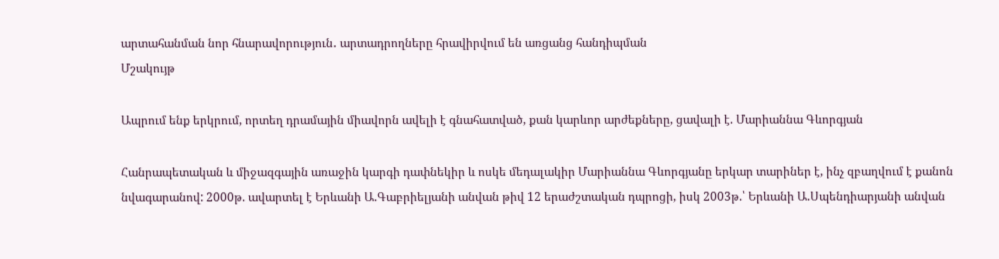արտահանման նոր հնարավորություն․ արտադրողները հրավիրվում են առցանց հանդիպման
Մշակույթ

Ապրում ենք երկրում, որտեղ դրամային միավորն ավելի է գնահատված, քան կարևոր արժեքները, ցավալի է. Մարիաննա Գևորգյան

Հանրապետական և միջազգային առաջին կարգի դափնեկիր և ոսկե մեդալակիր Մարիաննա Գևորգյանը երկար տարիներ է, ինչ զբաղվում է քանոն նվագարանով: 2000թ. ավարտել է Երևանի Ա.Գաբրիելյանի անվան թիվ 12 երաժշտական դպրոցի, իսկ 2003թ.՝ Երևանի Ա.Սպենդիարյանի անվան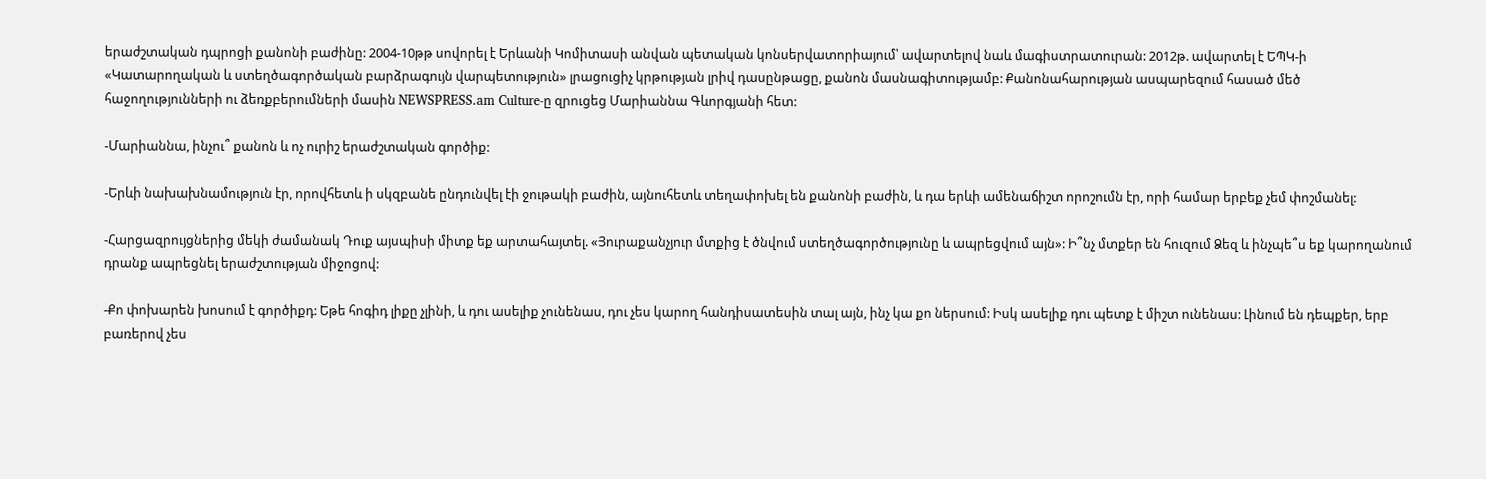երաժշտական դպրոցի քանոնի բաժինը: 2004-10թթ սովորել է Երևանի Կոմիտասի անվան պետական կոնսերվատորիայում՝ ավարտելով նաև մագիստրատուրան: 2012թ. ավարտել է ԵՊԿ-ի «Կատարողական և ստեղծագործական բարձրագույն վարպետություն» լրացուցիչ կրթության լրիվ դասընթացը, քանոն մասնագիտությամբ: Քանոնահարության ասպարեզում հասած մեծ հաջողությունների ու ձեռքբերումների մասին NEWSPRESS.am Culture-ը զրուցեց Մարիաննա Գևորգյանի հետ:

-Մարիաննա, ինչու՞ քանոն և ոչ ուրիշ երաժշտական գործիք:

-Երևի նախախնամություն էր, որովհետև ի սկզբանե ընդունվել էի ջութակի բաժին, այնուհետև տեղափոխել են քանոնի բաժին, և դա երևի ամենաճիշտ որոշումն էր, որի համար երբեք չեմ փոշմանել:

-Հարցազրույցներից մեկի ժամանակ Դուք այսպիսի միտք եք արտահայտել. «Յուրաքանչյուր մտքից է ծնվում ստեղծագործությունը և ապրեցվում այն»: Ի՞նչ մտքեր են հուզում Ձեզ և ինչպե՞ս եք կարողանում դրանք ապրեցնել երաժշտության միջոցով:

-Քո փոխարեն խոսում է գործիքդ: Եթե հոգիդ լիքը չլինի, և դու ասելիք չունենաս, դու չես կարող հանդիսատեսին տալ այն, ինչ կա քո ներսում: Իսկ ասելիք դու պետք է միշտ ունենաս: Լինում են դեպքեր, երբ բառերով չես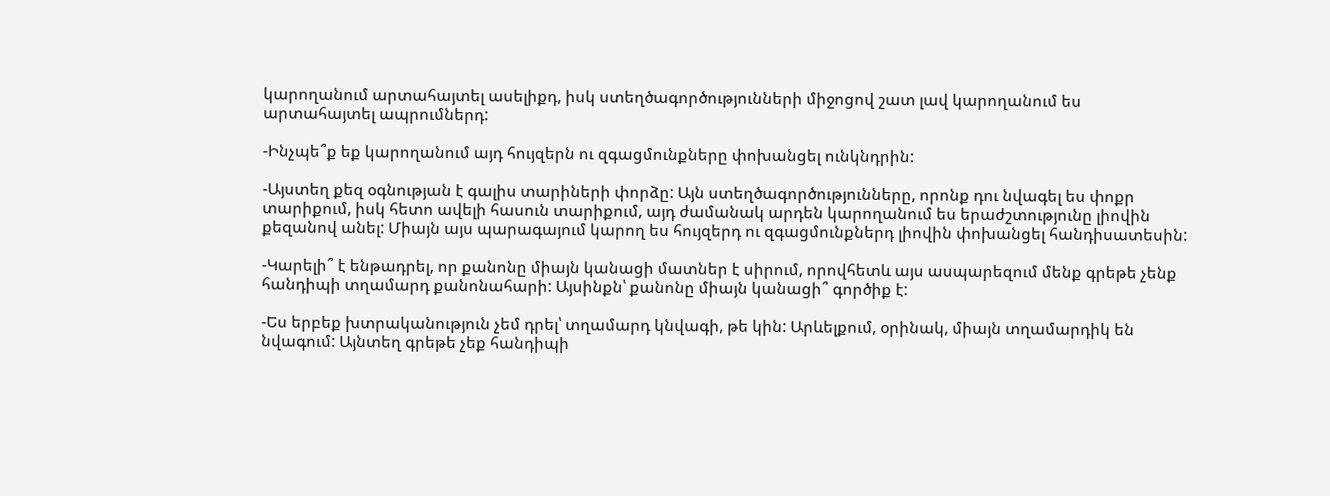կարողանում արտահայտել ասելիքդ, իսկ ստեղծագործությունների միջոցով շատ լավ կարողանում ես արտահայտել ապրումներդ:

-Ինչպե՞ք եք կարողանում այդ հույզերն ու զգացմունքները փոխանցել ունկնդրին:

-Այստեղ քեզ օգնության է գալիս տարիների փորձը: Այն ստեղծագործությունները, որոնք դու նվագել ես փոքր տարիքում, իսկ հետո ավելի հասուն տարիքում, այդ ժամանակ արդեն կարողանում ես երաժշտությունը լիովին քեզանով անել: Միայն այս պարագայում կարող ես հույզերդ ու զգացմունքներդ լիովին փոխանցել հանդիսատեսին:

-Կարելի՞ է ենթադրել, որ քանոնը միայն կանացի մատներ է սիրում, որովհետև այս ասպարեզում մենք գրեթե չենք հանդիպի տղամարդ քանոնահարի: Այսինքն՝ քանոնը միայն կանացի՞ գործիք է:

-Ես երբեք խտրականություն չեմ դրել՝ տղամարդ կնվագի, թե կին: Արևելքում, օրինակ, միայն տղամարդիկ են նվագում: Այնտեղ գրեթե չեք հանդիպի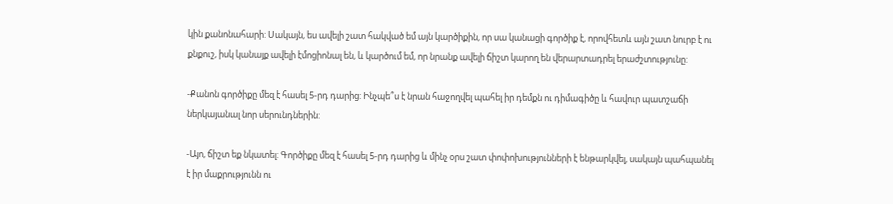կին քանոնահարի: Սակայն, ես ավելի շատ հակված եմ այն կարծիքին, որ սա կանացի գործիք է, որովհետև այն շատ նուրբ է ու քնքուշ, իսկ կանայք ավելի էմոցիոնալ են, և կարծում եմ, որ նրանք ավելի ճիշտ կարող են վերարտադրել երաժշտությունը:

-Քանոն գործիքը մեզ է հասել 5-րդ դարից: Ինչպե՞ս է նրան հաջողվել պահել իր դեմքն ու դիմագիծը և հավուր պատշաճի ներկայանալ նոր սերունդներին:

-Այո, ճիշտ եք նկատել: Գործիքը մեզ է հասել 5-րդ դարից և մինչ օրս շատ փոփոխությունների է ենթարկվել, սակայն պահպանել է իր մաքրությունն ու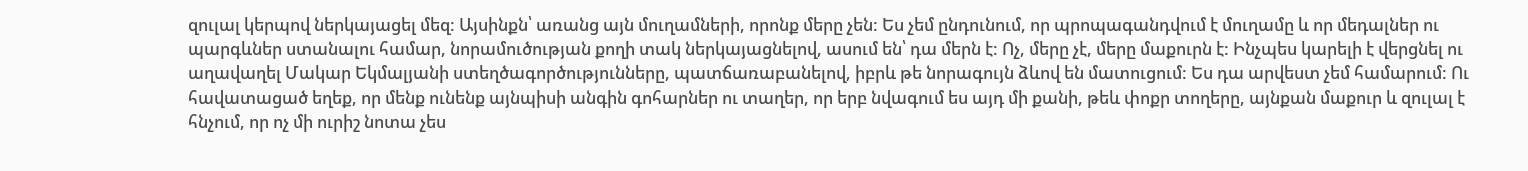զուլալ կերպով ներկայացել մեզ: Այսինքն՝ առանց այն մուղամների, որոնք մերը չեն: Ես չեմ ընդունում, որ պրոպագանդվում է մուղամը և որ մեդալներ ու պարգևներ ստանալու համար, նորամուծության քողի տակ ներկայացնելով, ասում են՝ դա մերն է: Ոչ, մերը չէ, մերը մաքուրն է: Ինչպես կարելի է վերցնել ու աղավաղել Մակար Եկմալյանի ստեղծագործությունները, պատճառաբանելով, իբրև թե նորագույն ձևով են մատուցում: Ես դա արվեստ չեմ համարում: Ու հավատացած եղեք, որ մենք ունենք այնպիսի անգին գոհարներ ու տաղեր, որ երբ նվագում ես այդ մի քանի, թեև փոքր տողերը, այնքան մաքուր և զուլալ է հնչում, որ ոչ մի ուրիշ նոտա չես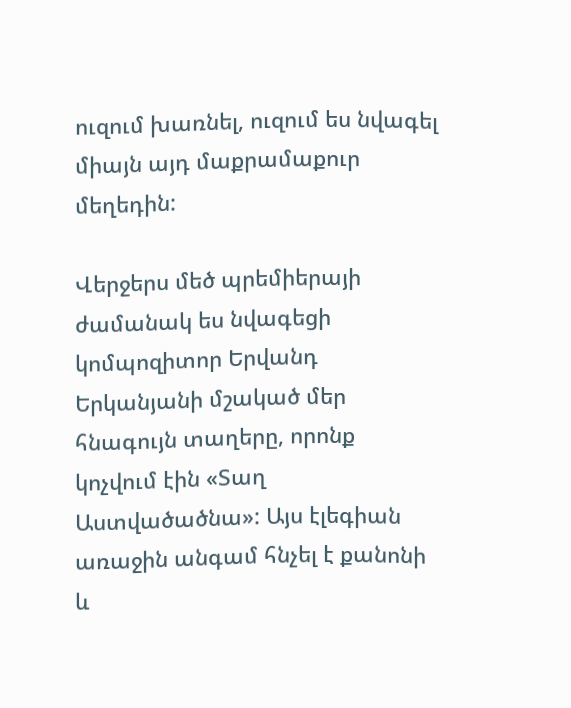ուզում խառնել, ուզում ես նվագել միայն այդ մաքրամաքուր մեղեդին:

Վերջերս մեծ պրեմիերայի ժամանակ ես նվագեցի կոմպոզիտոր Երվանդ Երկանյանի մշակած մեր հնագույն տաղերը, որոնք կոչվում էին «Տաղ Աստվածածնա»: Այս էլեգիան առաջին անգամ հնչել է քանոնի և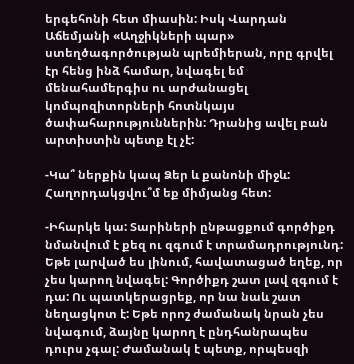երգեհոնի հետ միասին: Իսկ Վարդան Աճեմյանի «Աղջիկների պար» ստեղծագործության պրեմիերան, որը գրվել էր հենց ինձ համար, նվագել եմ մենահամերգիս ու արժանացել կոմպոզիտորների հոտնկայս ծափահարություններին: Դրանից ավել բան արտիստին պետք էլ չէ:

-Կա՞ ներքին կապ Ձեր և քանոնի միջև: Հաղորդակցվու՞մ եք միմյանց հետ:

-Իհարկե կա: Տարիների ընթացքում գործիքդ նմանվում է քեզ ու զգում է տրամադրությունդ: Եթե լարված ես լինում, հավատացած եղեք, որ չես կարող նվագել: Գործիքդ շատ լավ զգում է դա: Ու պատկերացրեք, որ նա նաև շատ նեղացկոտ է: Եթե որոշ ժամանակ նրան չես նվագում, ձայնը կարող է ընդհանրապես դուրս չգալ: Ժամանակ է պետք, որպեսզի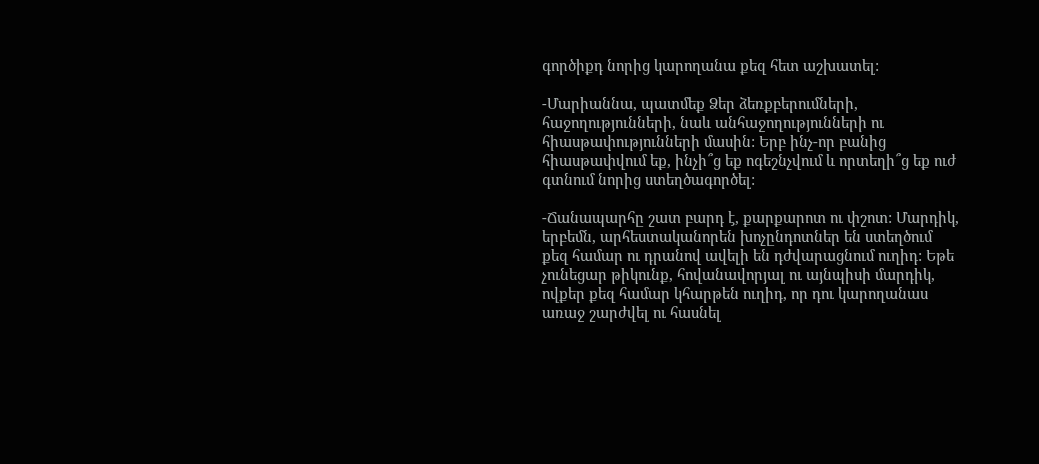գործիքդ նորից կարողանա քեզ հետ աշխատել:

-Մարիաննա, պատմեք Ձեր ձեռքբերումների, հաջողությունների, նաև անհաջողությունների ու հիասթափությունների մասին: Երբ ինչ-որ բանից հիասթափվում եք, ինչի՞ց եք ոգեշնչվում և որտեղի՞ց եք ուժ գտնում նորից ստեղծագործել:

-Ճանապարհը շատ բարդ է, քարքարոտ ու փշոտ: Մարդիկ, երբեմն, արհեստականորեն խոչընդոտներ են ստեղծում քեզ համար ու դրանով ավելի են դժվարացնում ուղիդ: Եթե չունեցար թիկունք, հովանավորյալ ու այնպիսի մարդիկ, ովքեր քեզ համար կհարթեն ուղիդ, որ դու կարողանաս առաջ շարժվել ու հասնել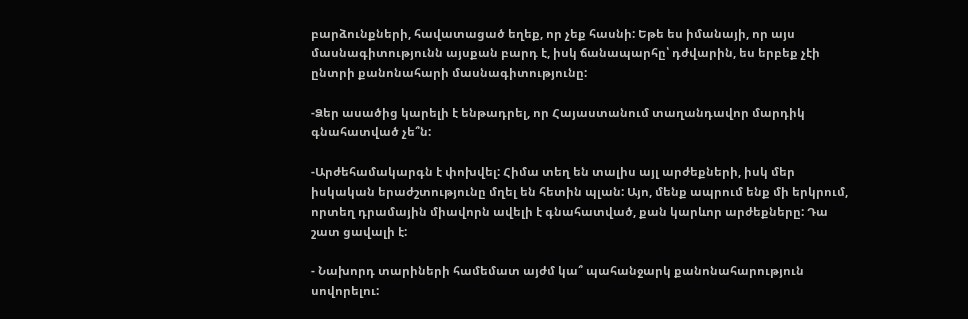բարձունքների, հավատացած եղեք, որ չեք հասնի: Եթե ես իմանայի, որ այս մասնագիտությունն այսքան բարդ է, իսկ ճանապարհը՝ դժվարին, ես երբեք չէի ընտրի քանոնահարի մասնագիտությունը:

-Ձեր ասածից կարելի է ենթադրել, որ Հայաստանում տաղանդավոր մարդիկ գնահատված չե՞ն:

-Արժեհամակարգն է փոխվել: Հիմա տեղ են տալիս այլ արժեքների, իսկ մեր իսկական երաժշտությունը մղել են հետին պլան: Այո, մենք ապրում ենք մի երկրում, որտեղ դրամային միավորն ավելի է գնահատված, քան կարևոր արժեքները: Դա շատ ցավալի է:

- Նախորդ տարիների համեմատ այժմ կա՞ պահանջարկ քանոնահարություն սովորելու: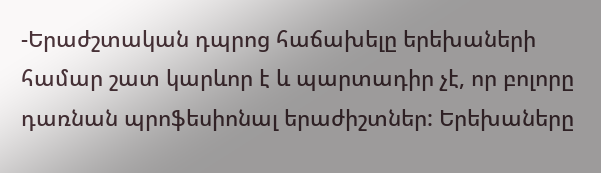-Երաժշտական դպրոց հաճախելը երեխաների համար շատ կարևոր է և պարտադիր չէ, որ բոլորը դառնան պրոֆեսիոնալ երաժիշտներ: Երեխաները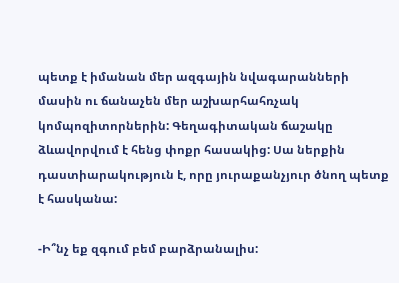պետք է իմանան մեր ազգային նվագարանների մասին ու ճանաչեն մեր աշխարհահռչակ կոմպոզիտորներին: Գեղագիտական ճաշակը ձևավորվում է հենց փոքր հասակից: Սա ներքին դաստիարակություն է, որը յուրաքանչյուր ծնող պետք է հասկանա:

-Ի՞նչ եք զգում բեմ բարձրանալիս: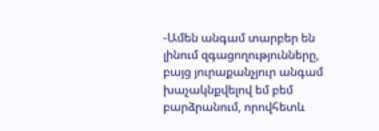-Ամեն անգամ տարբեր են լինում զգացողությունները, բայց յուրաքանչյուր անգամ խաչակնքվելով եմ բեմ բարձրանում, որովհետև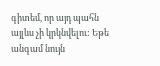գիտեմ, որ այդ պահն այլևս չի կրկնվելու: Եթե անգամ նույն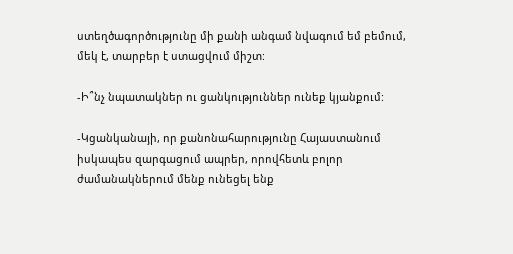ստեղծագործությունը մի քանի անգամ նվագում եմ բեմում, մեկ է, տարբեր է ստացվում միշտ:

-Ի՞նչ նպատակներ ու ցանկություններ ունեք կյանքում:

-Կցանկանայի, որ քանոնահարությունը Հայաստանում իսկապես զարգացում ապրեր, որովհետև բոլոր ժամանակներում մենք ունեցել ենք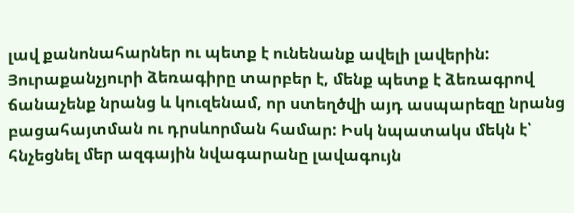լավ քանոնահարներ ու պետք է ունենանք ավելի լավերին: Յուրաքանչյուրի ձեռագիրը տարբեր է, մենք պետք է ձեռագրով ճանաչենք նրանց և կուզենամ, որ ստեղծվի այդ ասպարեզը նրանց բացահայտման ու դրսևորման համար: Իսկ նպատակս մեկն է՝ հնչեցնել մեր ազգային նվագարանը լավագույն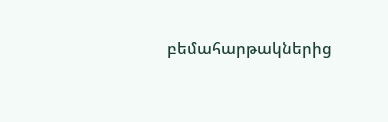բեմահարթակներից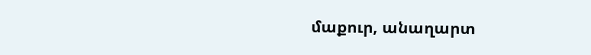մաքուր, անաղարտ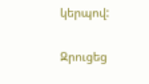կերպով:

Զրուցեց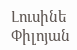Լուսինե Փիլոյան